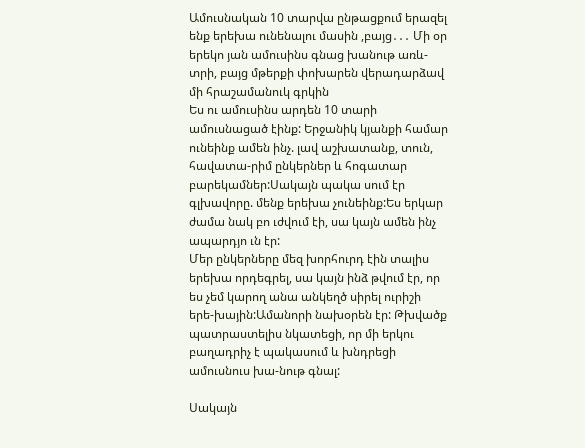Ամուսնական 10 տարվա ընթացքում երազել ենք երեխա ունենալու մասին ,բայց․․․ Մի օր երեկո յան ամուսինս գնաց խանութ առև-տրի, բայց մթերքի փոխարեն վերադարձավ մի հրաշամանուկ գրկին
Ես ու ամուսինս արդեն 10 տարի ամուսնացած էինք: Երջանիկ կյանքի համար ունեինք ամեն ինչ. լավ աշխատանք, տուն, հավատա-րիմ ընկերներ և հոգատար բարեկամներ:Սակայն պակա սում էր գլխավորը. մենք երեխա չունեինք:Ես երկար ժամա նակ բո ւժվում էի, սա կայն ամեն ինչ ապարդյո ւն էր:
Մեր ընկերները մեզ խորհուրդ էին տալիս երեխա որդեգրել, սա կայն ինձ թվում էր, որ ես չեմ կարող անա անկեղծ սիրել ուրիշի երե-խային:Ամանորի նախօրեն էր: Թխվածք պատրաստելիս նկատեցի, որ մի երկու բաղադրիչ է պակասում և խնդրեցի ամուսնուս խա-նութ գնալ:

Սակայն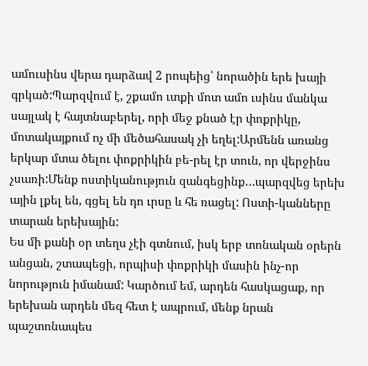ամուսինս վերա դարձավ 2 րոպեից՝ նորածին երե խայի գրկած:Պարզվում է, շքամո ւտքի մոտ ամո ւսինս մանկա սայլակ է հայտնաբերել, որի մեջ քնած էր փոքրիկը, մոտակայքում ոչ մի մեծահասակ չի եղել:Արմենն առանց երկար մտա ծելու փոքրիկին բե-րել էր տուն, որ վերջինս չսառի:Մենք ոստիկանություն զանգեցինք…պարզվեց երեխ ային լքել են, գցել են դո ւրսը և հե ռացել: Ոստի-կանները տարան երեխային:
Ես մի քանի օր տեղս չէի գտնում, իսկ երբ տոնական օրերն անցան, շտապեցի, որպիսի փոքրիկի մասին ինչ-որ նորություն իմանամ: Կարծում եմ, արդեն հասկացաք, որ երեխան արդեն մեզ հետ է ապրում, մենք նրան պաշտոնապես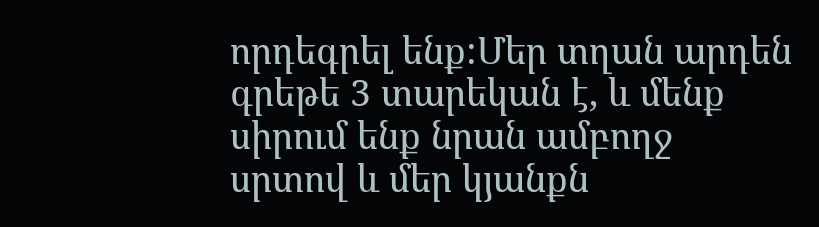որդեգրել ենք:Մեր տղան արդեն գրեթե 3 տարեկան է, և մենք սիրում ենք նրան ամբողջ սրտով և մեր կյանքն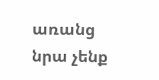առանց նրա չենք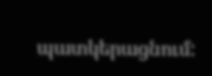պատկերացնում: